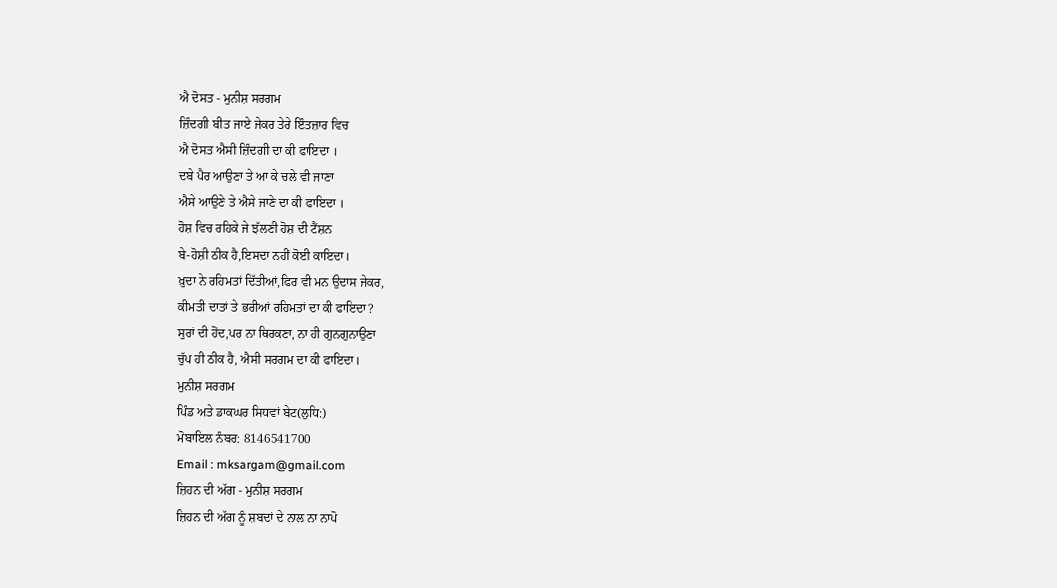ਐ ਦੋਸਤ - ਮੁਨੀਸ਼ ਸਰਗਮ
ਜ਼ਿੰਦਗੀ ਬੀਤ ਜਾਏ ਜੇਕਰ ਤੇਰੇ ਇੰਤਜ਼ਾਰ ਵਿਚ
ਐ ਦੋਸਤ ਐਸੀ ਜ਼ਿੰਦਗੀ ਦਾ ਕੀ ਫਾਇਦਾ ।
ਦਬੇ ਪੈਰ ਆਉਣਾ ਤੇ ਆ ਕੇ ਚਲੇ ਵੀ ਜਾਣਾ
ਐਸੇ ਆਉਣੇ ਤੇ ਐਸੇ ਜਾਣੇ ਦਾ ਕੀ ਫਾਇਦਾ ।
ਹੋਸ਼ ਵਿਚ ਰਹਿਕੇ ਜੇ ਝੱਲਣੀ ਹੋਸ਼ ਦੀ ਟੈਂਸ਼ਨ
ਬੇ-ਹੋਸ਼ੀ ਠੀਕ ਹੈ,ਇਸਦਾ ਨਹੀਂ ਕੋਈ ਕਾਇਦਾ।
ਖ਼ੁਦਾ ਨੇ ਰਹਿਮਤਾਂ ਦਿੱਤੀਆਂ,ਫਿਰ ਵੀ ਮਨ ਉਦਾਸ ਜੇਕਰ,
ਕੀਮਤੀ ਦਾਤਾਂ ਤੇ ਭਰੀਆਂ ਰਹਿਮਤਾਂ ਦਾ ਕੀ ਫਾਇਦਾ?
ਸੁਰਾਂ ਦੀ ਹੋਂਦ,ਪਰ ਨਾ ਥਿਰਕਣਾ, ਨਾ ਹੀ ਗੁਨਗੁਨਾਉਣਾ
ਚੁੱਪ ਹੀ ਠੀਕ ਹੈ, ਐਸੀ ਸਰਗਮ ਦਾ ਕੀ ਫਾਇਦਾ।
ਮੁਨੀਸ਼ ਸਰਗਮ
ਪਿੰਡ ਅਤੇ ਡਾਕਘਰ ਸਿਧਵਾਂ ਬੇਟ(ਲੁਧਿ:)
ਮੋਬਾਇਲ ਨੰਬਰ: 8146541700
Email : mksargam@gmail.com
ਜ਼ਿਹਨ ਦੀ ਅੱਗ - ਮੁਨੀਸ਼ ਸਰਗਮ
ਜ਼ਿਹਨ ਦੀ ਅੱਗ ਨੂੰ ਸ਼ਬਦਾਂ ਦੇ ਨਾਲ ਨਾ ਨਾਪੋ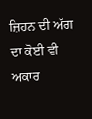ਜ਼ਿਹਨ ਦੀ ਅੱਗ ਦਾ ਕੋਈ ਵੀ ਅਕਾਰ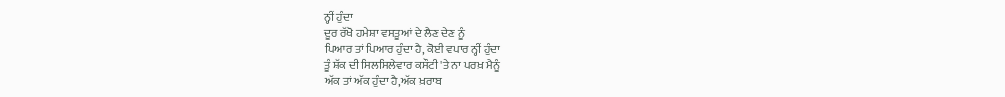ਨ੍ਹੀਂ ਹੁੰਦਾ
ਦੂਰ ਰੱਖੋ ਹਮੇਸ਼ਾ ਵਸਤੂਆਂ ਦੇ ਲੈਣ ਦੇਣ ਨੂੰ
ਪਿਆਰ ਤਾਂ ਪਿਆਰ ਹੁੰਦਾ ਹੈ, ਕੋਈ ਵਪਾਰ ਨ੍ਹੀਂ ਹੁੰਦਾ
ਤੂੰ ਸ਼ੱਕ ਦੀ ਸਿਲਸਿਲੇਵਾਰ ਕਸੌਟੀ 'ਤੇ ਨਾ ਪਰਖ਼ ਮੈਨੂੰ
ਅੱਕ ਤਾਂ ਅੱਕ ਹੁੰਦਾ ਹੈ,ਅੱਕ ਖ਼ਰਾਬ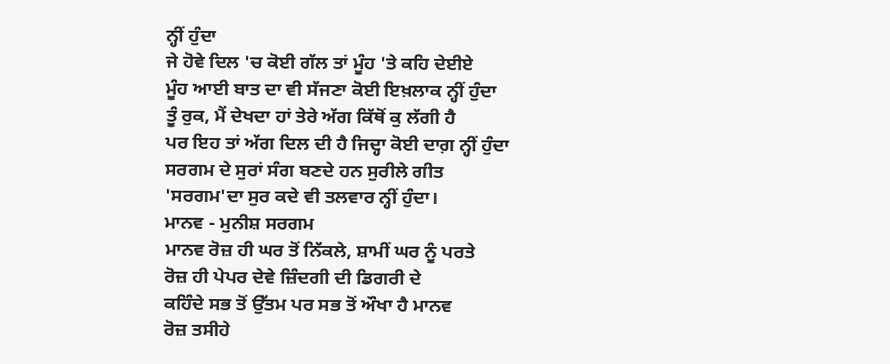ਨ੍ਹੀਂ ਹੁੰਦਾ
ਜੇ ਹੋਵੇ ਦਿਲ 'ਚ ਕੋਈ ਗੱਲ ਤਾਂ ਮੂੰਹ 'ਤੇ ਕਹਿ ਦੇਈਏ
ਮੂੰਹ ਆਈ ਬਾਤ ਦਾ ਵੀ ਸੱਜਣਾ ਕੋਈ ਇਖ਼ਲਾਕ ਨ੍ਹੀਂ ਹੁੰਦਾ
ਤੂੰ ਰੁਕ, ਮੈਂ ਦੇਖਦਾ ਹਾਂ ਤੇਰੇ ਅੱਗ ਕਿੱਥੋਂ ਕੁ ਲੱਗੀ ਹੈ
ਪਰ ਇਹ ਤਾਂ ਅੱਗ ਦਿਲ ਦੀ ਹੈ ਜਿਦ੍ਹਾ ਕੋਈ ਦਾਗ਼ ਨ੍ਹੀਂ ਹੁੰਦਾ
ਸਰਗਮ ਦੇ ਸੁਰਾਂ ਸੰਗ ਬਣਦੇ ਹਨ ਸੁਰੀਲੇ ਗੀਤ
'ਸਰਗਮ'ਦਾ ਸੁਰ ਕਦੇ ਵੀ ਤਲਵਾਰ ਨ੍ਹੀਂ ਹੁੰਦਾ।
ਮਾਨਵ - ਮੁਨੀਸ਼ ਸਰਗਮ
ਮਾਨਵ ਰੋਜ਼ ਹੀ ਘਰ ਤੋਂ ਨਿੱਕਲੇ, ਸ਼ਾਮੀਂ ਘਰ ਨੂੰ ਪਰਤੇ
ਰੋਜ਼ ਹੀ ਪੇਪਰ ਦੇਵੇ ਜ਼ਿੰਦਗੀ ਦੀ ਡਿਗਰੀ ਦੇ
ਕਹਿੰਦੇ ਸਭ ਤੋਂ ਉੱਤਮ ਪਰ ਸਭ ਤੋਂ ਔਖਾ ਹੈ ਮਾਨਵ
ਰੋਜ਼ ਤਸੀਹੇ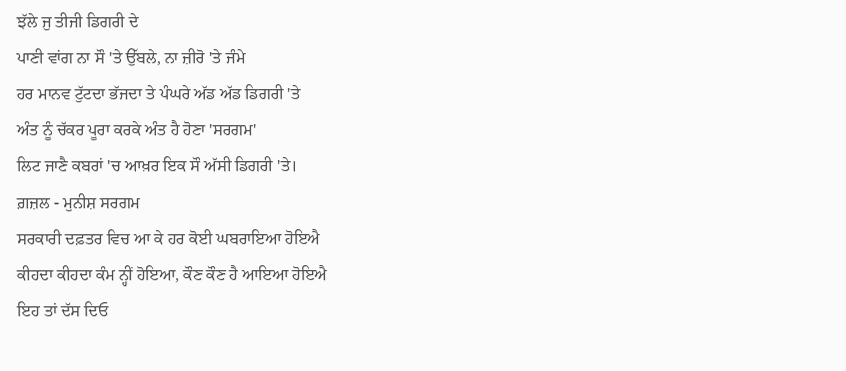ਝੱਲੇ ਜੁ ਤੀਜੀ ਡਿਗਰੀ ਦੇ
ਪਾਣੀ ਵਾਂਗ ਨਾ ਸੌ 'ਤੇ ਉੱਬਲੇ, ਨਾ ਜ਼ੀਰੋ 'ਤੇ ਜੰਮੇ
ਹਰ ਮਾਨਵ ਟੁੱਟਦਾ ਭੱਜਦਾ ਤੇ ਪੰਘਰੇ ਅੱਡ ਅੱਡ ਡਿਗਰੀ 'ਤੇ
ਅੰਤ ਨੂੰ ਚੱਕਰ ਪੂਰਾ ਕਰਕੇ ਅੰਤ ਹੈ ਹੋਣਾ 'ਸਰਗਮ'
ਲਿਟ ਜਾਣੈ ਕਬਰਾਂ 'ਚ ਆਖ਼ਰ ਇਕ ਸੌ ਅੱਸੀ ਡਿਗਰੀ 'ਤੇ।
ਗ਼ਜ਼ਲ - ਮੁਨੀਸ਼ ਸਰਗਮ
ਸਰਕਾਰੀ ਦਫ਼ਤਰ ਵਿਚ ਆ ਕੇ ਹਰ ਕੋਈ ਘਬਰਾਇਆ ਹੋਇਐ
ਕੀਹਦਾ ਕੀਹਦਾ ਕੰਮ ਨ੍ਹੀਂ ਹੋਇਆ, ਕੌਣ ਕੌਣ ਹੈ ਆਇਆ ਹੋਇਐ
ਇਹ ਤਾਂ ਦੱਸ ਦਿਓ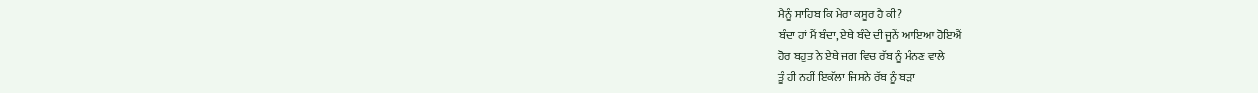ਮੈਨੂੰ ਸਾਹਿਬ ਕਿ ਮੇਰਾ ਕਸੂਰ ਹੈ ਕੀ?
ਬੰਦਾ ਹਾਂ ਮੈਂ ਬੰਦਾ, ਏਥੇ ਬੰਦੇ ਦੀ ਜੂਨੇਂ ਆਇਆ ਹੋਇਐਂ
ਹੋਰ ਬਹੁਤ ਨੇ ਏਥੇ ਜਗ ਵਿਚ ਰੱਬ ਨੂੰ ਮੰਨਣ ਵਾਲੇ
ਤੂੰ ਹੀ ਨਹੀਂ ਇਕੱਲਾ ਜਿਸਨੇ ਰੱਬ ਨੂੰ ਬੜਾ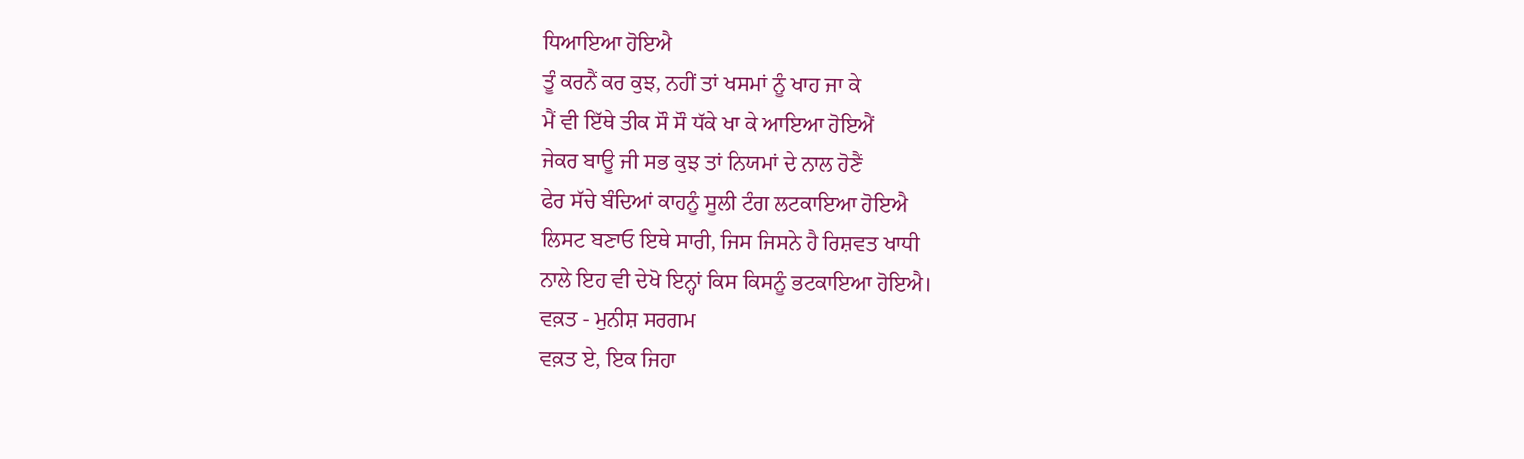ਧਿਆਇਆ ਹੋਇਐ
ਤੂੰ ਕਰਨੈਂ ਕਰ ਕੁਝ, ਨਹੀਂ ਤਾਂ ਖਸਮਾਂ ਨੂੰ ਖਾਹ ਜਾ ਕੇ
ਮੈਂ ਵੀ ਇੱਥੇ ਤੀਕ ਸੌ ਸੌ ਧੱਕੇ ਖਾ ਕੇ ਆਇਆ ਹੋਇਐਂ
ਜੇਕਰ ਬਾਊ ਜੀ ਸਭ ਕੁਝ ਤਾਂ ਨਿਯਮਾਂ ਦੇ ਨਾਲ ਹੋਣੈਂ
ਫੇਰ ਸੱਚੇ ਬੰਦਿਆਂ ਕਾਹਨੂੰ ਸੂਲੀ ਟੰਗ ਲਟਕਾਇਆ ਹੋਇਐ
ਲਿਸਟ ਬਣਾਓ ਇਥੇ ਸਾਰੀ, ਜਿਸ ਜਿਸਨੇ ਹੈ ਰਿਸ਼ਵਤ ਖਾਧੀ
ਨਾਲੇ ਇਹ ਵੀ ਦੇਖੋ ਇਨ੍ਹਾਂ ਕਿਸ ਕਿਸਨੂੰ ਭਟਕਾਇਆ ਹੋਇਐ।
ਵਕ਼ਤ - ਮੁਨੀਸ਼ ਸਰਗਮ
ਵਕ਼ਤ ਏ, ਇਕ ਜਿਹਾ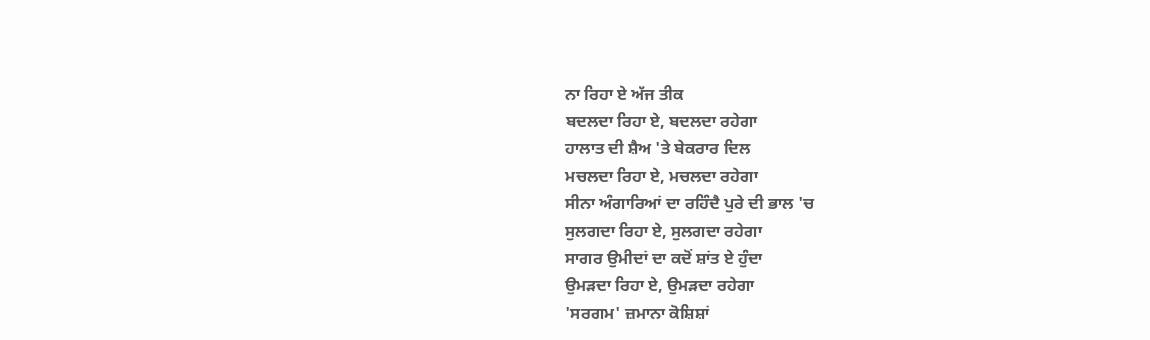ਨਾ ਰਿਹਾ ਏ ਅੱਜ ਤੀਕ
ਬਦਲਦਾ ਰਿਹਾ ਏ, ਬਦਲਦਾ ਰਹੇਗਾ
ਹਾਲਾਤ ਦੀ ਸ਼ੈਅ 'ਤੇ ਬੇਕਰਾਰ ਦਿਲ
ਮਚਲਦਾ ਰਿਹਾ ਏ, ਮਚਲਦਾ ਰਹੇਗਾ
ਸੀਨਾ ਅੰਗਾਰਿਆਂ ਦਾ ਰਹਿੰਦੈ ਪੁਰੇ ਦੀ ਭਾਲ 'ਚ
ਸੁਲਗਦਾ ਰਿਹਾ ਏ, ਸੁਲਗਦਾ ਰਹੇਗਾ
ਸਾਗਰ ਉਮੀਦਾਂ ਦਾ ਕਦੋਂ ਸ਼ਾਂਤ ਏ ਹੁੰਦਾ
ਉਮੜਦਾ ਰਿਹਾ ਏ, ਉਮੜਦਾ ਰਹੇਗਾ
'ਸਰਗਮ' ਜ਼ਮਾਨਾ ਕੋਸ਼ਿਸ਼ਾਂ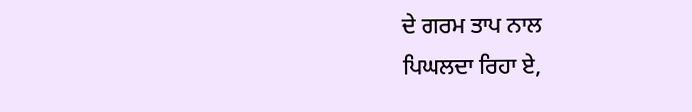ਦੇ ਗਰਮ ਤਾਪ ਨਾਲ
ਪਿਘਲਦਾ ਰਿਹਾ ਏ,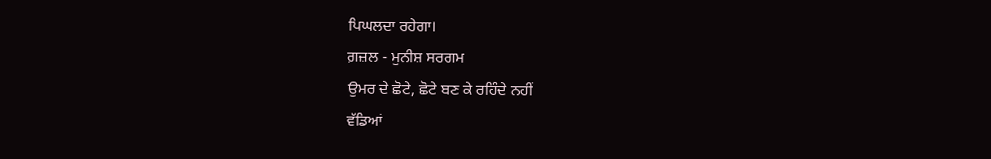ਪਿਘਲਦਾ ਰਹੇਗਾ।
ਗ਼ਜ਼ਲ - ਮੁਨੀਸ਼ ਸਰਗਮ
ਉਮਰ ਦੇ ਛੋਟੇ, ਛੋਟੇ ਬਣ ਕੇ ਰਹਿੰਦੇ ਨਹੀਂ
ਵੱਡਿਆਂ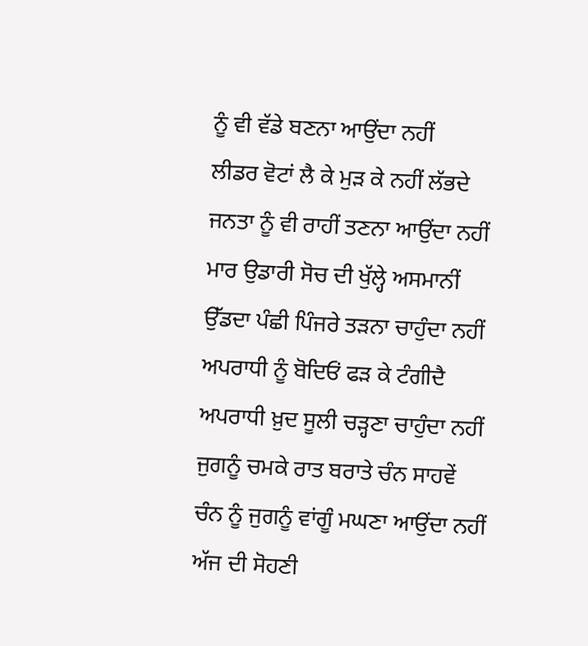ਨੂੰ ਵੀ ਵੱਡੇ ਬਣਨਾ ਆਉਂਦਾ ਨਹੀਂ
ਲੀਡਰ ਵੋਟਾਂ ਲੈ ਕੇ ਮੁੜ ਕੇ ਨਹੀਂ ਲੱਭਦੇ
ਜਨਤਾ ਨੂੰ ਵੀ ਰਾਹੀਂ ਤਣਨਾ ਆਉਂਦਾ ਨਹੀਂ
ਮਾਰ ਉਡਾਰੀ ਸੋਚ ਦੀ ਖੁੱਲ੍ਹੇ ਅਸਮਾਨੀਂ
ਉੱਡਦਾ ਪੰਛੀ ਪਿੰਜਰੇ ਤੜਨਾ ਚਾਹੁੰਦਾ ਨਹੀਂ
ਅਪਰਾਧੀ ਨੂੰ ਬੋਦਿਓਂ ਫੜ ਕੇ ਟੰਗੀਦੈ
ਅਪਰਾਧੀ ਖ਼ੁਦ ਸੂਲੀ ਚੜ੍ਹਣਾ ਚਾਹੁੰਦਾ ਨਹੀਂ
ਜੁਗਨੂੰ ਚਮਕੇ ਰਾਤ ਬਰਾਤੇ ਚੰਨ ਸਾਹਵੇਂ
ਚੰਨ ਨੂੰ ਜੁਗਨੂੰ ਵਾਂਗੂੰ ਮਘਣਾ ਆਉਂਦਾ ਨਹੀਂ
ਅੱਜ ਦੀ ਸੋਹਣੀ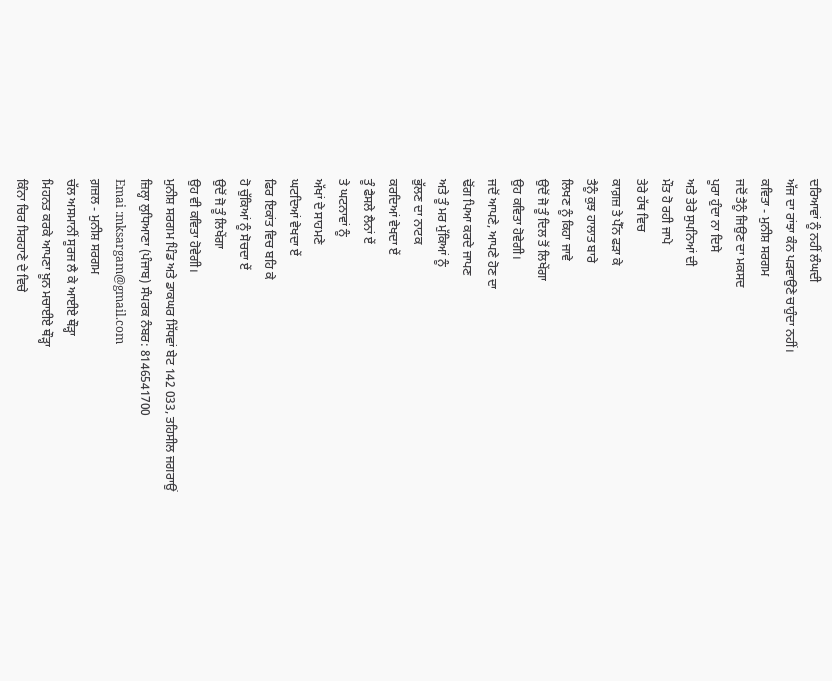ਦਰਿਆਵਾਂ ਨੂੰ ਨਹੀਂ ਲੰਘਦੀ
ਅੱਜ ਦਾ ਰਾਂਝਾ ਕੰਨ ਪੜਵਾਉਣੇ ਚਾਹੁੰਦਾ ਨਹੀਂ।
ਕਵਿਤਾ - ਮੁਨੀਸ਼ ਸਰਗਮ
ਜਦੋਂ ਤੈਨੂੰ ਜਿਉਣ ਦਾ ਮਕਸਦ
ਪੂਰਾ ਹੁੰਦਾ ਨਾ ਦਿਸੇ
ਅਤੇ ਤੇਰੇ ਸੁਪਨਿਆਂ ਦੀ
ਮੌਤ ਹੋ ਰਹੀ ਜਾਪੇ
ਤੇਰੇ ਹੱਥ ਵਿਚ
ਕਾਗ਼ਜ਼ ਤੇ ਪੈੱਨ ਫੜਾ ਕੇ
ਤੈਨੂੰ ਕੁਝ ਹਾਲਾਤ ਬਾਰੇ
ਲਿਖਣ ਨੂੰ ਕਿਹਾ ਜਾਵੇ
ਉਦੋਂ ਜੋ ਤੂੰ ਦਿਲ ਤੋਂ ਲਿਖੇਂਗਾ
ਉਹ ਕਵਿਤਾ ਹੋਵੇਗੀ।
ਜਦੋਂ ਆਪਣੇ, ਆਪਣੇ ਹੋਣ ਦਾ
ਢੋਂਗ ਪਿਆ ਕਰਦੇ ਜਾਪਣ
ਅਤੇ ਤੂੰ ਮਰ ਮੁੱਕਿਆਂ ਨੂੰ
ਭੁੱਲਣ ਦਾ ਨਾਟਕ
ਕਰਦਿਆਂ ਵੇਖਦਾ ਏਂ
ਤੂੰ ਫੈਸਲੇ ਲੈਨਾਂ ਏਂ
ਤੇ ਘਟਨਾਵਾਂ ਨੂੰ
ਅੱਖਾਂ ਦੇ ਸਾਹਮਣੇ
ਘਟਦਿਆਂ ਵੇਖਦਾ ਏਂ
ਫਿਰ ਇਕਾਂਤ ਵਿਚ ਬਹਿ ਕੇ
ਹੋ ਚੁੱਕਿਆਂ ਨੂੰ ਸੋਚਦਾ ਏਂ
ਉਦੋਂ ਜੋ ਤੂੰ ਲਿਖੇਂਗਾ
ਉਹ ਵੀ ਕਵਿਤਾ ਹੋਵੇਗੀ।
ਮੁਨੀਸ਼ ਸਰਗਮ ਪਿੰਡ ਅਤੇ ਡਾਕਘਰ ਸਿੱਧਵਾਂ ਬੇਟ 142 033, ਤਹਿਸੀਲ ਜਗਰਾਉਂ
ਜ਼ਿਲ੍ਹਾ ਲੁਧਿਆਣਾ (ਪੰਜਾਬ) ਸੰਪਰਕ ਨੰਬਰ: 8146541700
Emai :mksargam@gmail.com
ਗ਼ਜ਼ਲ - ਮੁਨੀਸ਼ ਸਰਗਮ
ਚੱਲ ਅਸਮਾਨੀਂ ਸੂਰਜ ਲੈ ਕੇ ਆਈਏ ਥੌੜ੍ਹਾ
ਮਿਹਨਤ ਕਰਕੇ ਆਪਣਾ ਖ਼ੂਨ ਮਚਾਈਏ ਥੌੜ੍ਹਾ
ਕਿੰਨਾ ਚਿਰ ਸਿਰਹਾਣੇ ਦੇ ਵਿਚੇ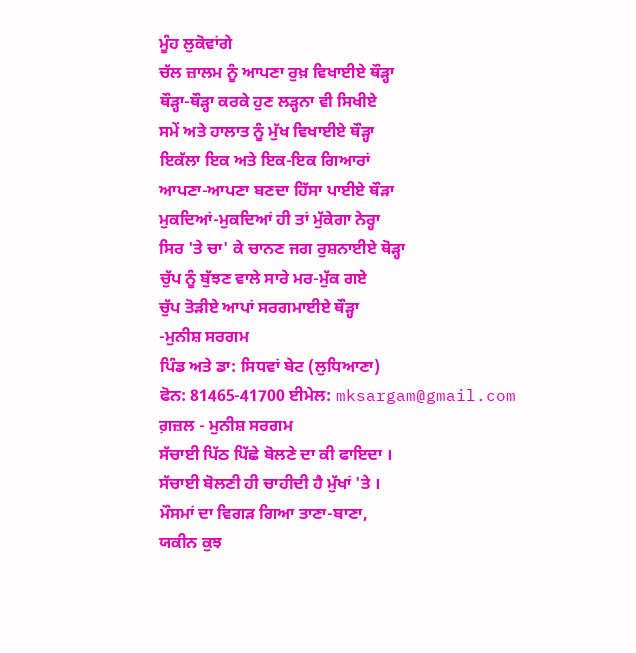ਮੂੰਹ ਲੁਕੋਵਾਂਗੇ
ਚੱਲ ਜ਼ਾਲਮ ਨੂੰ ਆਪਣਾ ਰੁਖ਼ ਵਿਖਾਈਏ ਥੌੜ੍ਹਾ
ਥੌੜ੍ਹਾ-ਥੌੜ੍ਹਾ ਕਰਕੇ ਹੁਣ ਲੜ੍ਹਨਾ ਵੀ ਸਿਖੀਏ
ਸਮੇਂ ਅਤੇ ਹਾਲਾਤ ਨੂੰ ਮੁੱਖ ਵਿਖਾਈਏ ਥੌੜ੍ਹਾ
ਇਕੱਲਾ ਇਕ ਅਤੇ ਇਕ-ਇਕ ਗਿਆਰਾਂ
ਆਪਣਾ-ਆਪਣਾ ਬਣਦਾ ਹਿੱਸਾ ਪਾਈਏ ਥੌੜਾ
ਮੁਕਦਿਆਂ-ਮੁਕਦਿਆਂ ਹੀ ਤਾਂ ਮੁੱਕੇਗਾ ਨੇਰ੍ਹਾ
ਸਿਰ 'ਤੇ ਚਾ' ਕੇ ਚਾਨਣ ਜਗ ਰੁਸ਼ਨਾਈਏ ਥੋੜ੍ਹਾ
ਚੁੱਪ ਨੂੰ ਬੁੱਝਣ ਵਾਲੇ ਸਾਰੇ ਮਰ-ਮੁੱਕ ਗਏ
ਚੁੱਪ ਤੋੜੀਏ ਆਪਾਂ ਸਰਗਮਾਈਏ ਥੌੜ੍ਹਾ
-ਮੁਨੀਸ਼ ਸਰਗਮ
ਪਿੰਡ ਅਤੇ ਡਾ: ਸਿਧਵਾਂ ਬੇਟ (ਲੁਧਿਆਣਾ)
ਫੋਨ: 81465-41700 ਈਮੇਲ: mksargam@gmail.com
ਗ਼ਜ਼ਲ - ਮੁਨੀਸ਼ ਸਰਗਮ
ਸੱਚਾਈ ਪਿੱਠ ਪਿੱਛੇ ਬੋਲਣੇ ਦਾ ਕੀ ਫਾਇਦਾ ।
ਸੱਚਾਈ ਬੋਲਣੀ ਹੀ ਚਾਹੀਦੀ ਹੈ ਮੁੱਖਾਂ 'ਤੇ ।
ਮੌਸਮਾਂ ਦਾ ਵਿਗੜ ਗਿਆ ਤਾਣਾ-ਬਾਣਾ,
ਯਕੀਨ ਕੁਝ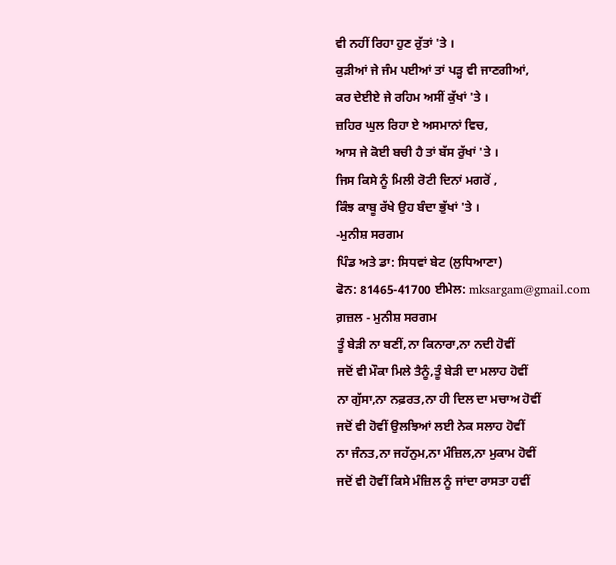ਵੀ ਨਹੀਂ ਰਿਹਾ ਹੁਣ ਰੁੱਤਾਂ 'ਤੇ ।
ਕੁੜੀਆਂ ਜੇ ਜੰਮ ਪਈਆਂ ਤਾਂ ਪੜ੍ਹ ਵੀ ਜਾਣਗੀਆਂ,
ਕਰ ਦੇਈਏ ਜੇ ਰਹਿਮ ਅਸੀਂ ਕੁੱਖਾਂ 'ਤੇ ।
ਜ਼ਹਿਰ ਘੁਲ ਰਿਹਾ ਏ ਅਸਮਾਨਾਂ ਵਿਚ,
ਆਸ ਜੇ ਕੋਈ ਬਚੀ ਹੈ ਤਾਂ ਬੱਸ ਰੁੱਖਾਂ 'ਤੇ ।
ਜਿਸ ਕਿਸੇ ਨੂੰ ਮਿਲੀ ਰੋਟੀ ਦਿਨਾਂ ਮਗਰੋਂ ,
ਕਿੰਝ ਕਾਬੂ ਰੱਖੇ ਉਹ ਬੰਦਾ ਭੁੱਖਾਂ 'ਤੇ ।
-ਮੁਨੀਸ਼ ਸਰਗਮ
ਪਿੰਡ ਅਤੇ ਡਾ: ਸਿਧਵਾਂ ਬੇਟ (ਲੁਧਿਆਣਾ)
ਫੋਨ: 81465-41700 ਈਮੇਲ: mksargam@gmail.com
ਗ਼ਜ਼ਲ - ਮੁਨੀਸ਼ ਸਰਗਮ
ਤੂੰ ਬੇੜੀ ਨਾ ਬਣੀਂ,ਨਾ ਕਿਨਾਰਾ,ਨਾ ਨਦੀ ਹੋਵੀਂ
ਜਦੋਂ ਵੀ ਮੌਕਾ ਮਿਲੇ ਤੈਨੂੰ,ਤੂੰ ਬੇੜੀ ਦਾ ਮਲਾਹ ਹੋਵੀਂ
ਨਾ ਗੁੱਸਾ,ਨਾ ਨਫ਼ਰਤ,ਨਾ ਹੀ ਦਿਲ ਦਾ ਮਚਾਅ ਹੋਵੀਂ
ਜਦੋਂ ਵੀ ਹੋਵੀਂ ਉਲਝਿਆਂ ਲਈ ਨੇਕ ਸਲਾਹ ਹੋਵੀਂ
ਨਾ ਜੰਨਤ,ਨਾ ਜਹੱਨੁਮ,ਨਾ ਮੰਜ਼ਿਲ,ਨਾ ਮੁਕਾਮ ਹੋਵੀਂ
ਜਦੋਂ ਵੀ ਹੋਵੀਂ ਕਿਸੇ ਮੰਜ਼ਿਲ ਨੂੰ ਜਾਂਦਾ ਰਾਸਤਾ ਹਵੀਂ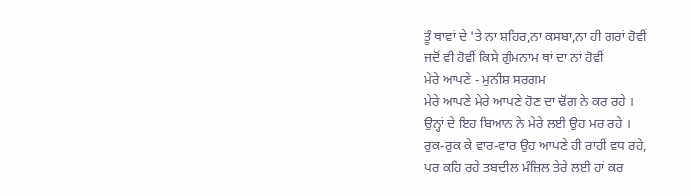ਤੂੰ ਥਾਵਾਂ ਦੇ 'ਤੇ ਨਾ ਸ਼ਹਿਰ,ਨਾ ਕਸਬਾ,ਨਾ ਹੀ ਗਰਾਂ ਹੋਵੀਂ
ਜਦੋਂ ਵੀ ਹੋਵੀਂ ਕਿਸੇ ਗੁੰਮਨਾਮ ਥਾਂ ਦਾ ਨਾਂ ਹੋਵੀਂ
ਮੇਰੇ ਆਪਣੇ - ਮੁਨੀਸ਼ ਸਰਗਮ
ਮੇਰੇ ਆਪਣੇ ਮੇਰੇ ਆਪਣੇ ਹੋਣ ਦਾ ਢੋਂਗ ਨੇ ਕਰ ਰਹੇ ।
ਉਨ੍ਹਾਂ ਦੇ ਇਹ ਬਿਆਨ ਨੇ ਮੇਰੇ ਲਈ ਉਹ ਮਰ ਰਹੇ ।
ਰੁਕ-ਰੁਕ ਕੇ ਵਾਰ-ਵਾਰ ਉਹ ਆਪਣੇ ਹੀ ਰਾਹੀਂ ਵਧ ਰਹੇ,
ਪਰ ਕਹਿ ਰਹੇ ਤਬਦੀਲ ਮੰਜ਼ਿਲ ਤੇਰੇ ਲਈ ਹਾਂ ਕਰ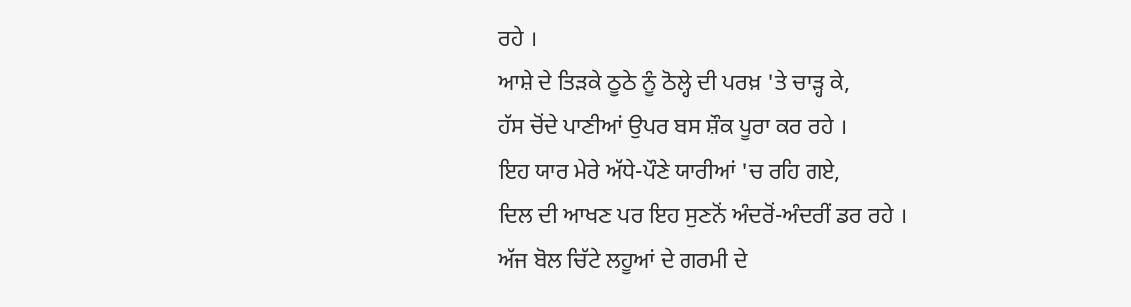ਰਹੇ ।
ਆਸ਼ੇ ਦੇ ਤਿੜਕੇ ਠੂਠੇ ਨੂੰ ਠੋਲ੍ਹੇ ਦੀ ਪਰਖ਼ 'ਤੇ ਚਾੜ੍ਹ ਕੇ,
ਹੱਸ ਚੋਂਦੇ ਪਾਣੀਆਂ ਉਪਰ ਬਸ ਸ਼ੌਕ ਪੂਰਾ ਕਰ ਰਹੇ ।
ਇਹ ਯਾਰ ਮੇਰੇ ਅੱਧੇ-ਪੌਣੇ ਯਾਰੀਆਂ 'ਚ ਰਹਿ ਗਏ,
ਦਿਲ ਦੀ ਆਖਣ ਪਰ ਇਹ ਸੁਣਨੋਂ ਅੰਦਰੋਂ-ਅੰਦਰੀਂ ਡਰ ਰਹੇ ।
ਅੱਜ ਬੋਲ ਚਿੱਟੇ ਲਹੂਆਂ ਦੇ ਗਰਮੀ ਦੇ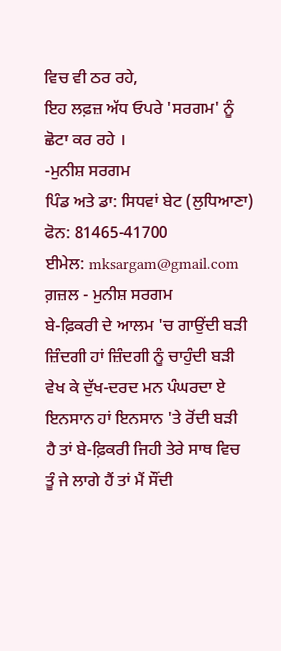ਵਿਚ ਵੀ ਠਰ ਰਹੇ,
ਇਹ ਲਫ਼ਜ਼ ਅੱਧ ਓਪਰੇ 'ਸਰਗਮ' ਨੂੰ ਛੋਟਾ ਕਰ ਰਹੇ ।
-ਮੁਨੀਸ਼ ਸਰਗਮ
ਪਿੰਡ ਅਤੇ ਡਾ: ਸਿਧਵਾਂ ਬੇਟ (ਲੁਧਿਆਣਾ) ਫੋਨ: 81465-41700
ਈਮੇਲ: mksargam@gmail.com
ਗ਼ਜ਼ਲ - ਮੁਨੀਸ਼ ਸਰਗਮ
ਬੇ-ਫ਼ਿਕਰੀ ਦੇ ਆਲਮ 'ਚ ਗਾਉਂਦੀ ਬੜੀ
ਜ਼ਿੰਦਗੀ ਹਾਂ ਜ਼ਿੰਦਗੀ ਨੂੰ ਚਾਹੁੰਦੀ ਬੜੀ
ਵੇਖ ਕੇ ਦੁੱਖ-ਦਰਦ ਮਨ ਪੰਘਰਦਾ ਏ
ਇਨਸਾਨ ਹਾਂ ਇਨਸਾਨ 'ਤੇ ਰੋਂਦੀ ਬੜੀ
ਹੈ ਤਾਂ ਬੇ-ਫ਼ਿਕਰੀ ਜਿਹੀ ਤੇਰੇ ਸਾਥ ਵਿਚ
ਤੂੰ ਜੇ ਲਾਗੇ ਹੈਂ ਤਾਂ ਮੈਂ ਸੌਂਦੀ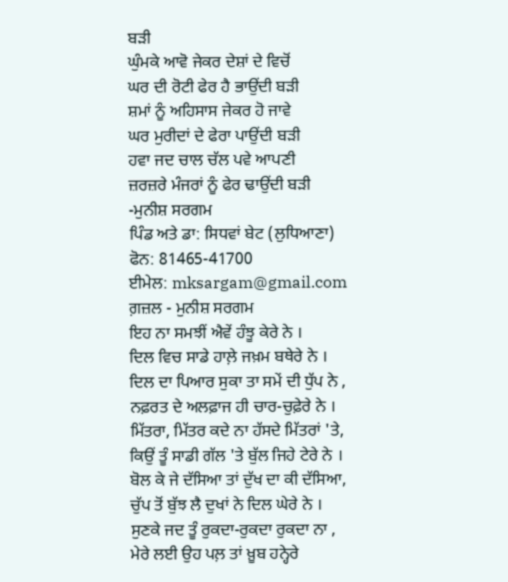ਬੜੀ
ਘੁੰਮਕੇ ਆਵੋ ਜੇਕਰ ਦੇਸ਼ਾਂ ਦੇ ਵਿਚੋਂ
ਘਰ ਦੀ ਰੋਟੀ ਫੇਰ ਹੈ ਭਾਉਂਦੀ ਬੜੀ
ਸ਼ਮਾਂ ਨੂੰ ਅਹਿਸਾਸ ਜੇਕਰ ਹੋ ਜਾਵੇ
ਘਰ ਮੁਰੀਦਾਂ ਦੇ ਫੇਰਾ ਪਾਉਂਦੀ ਬੜੀ
ਹਵਾ ਜਦ ਚਾਲ ਚੱਲ ਪਵੇ ਆਪਣੀ
ਜ਼ਰਜ਼ਰੇ ਮੰਜਰਾਂ ਨੂੰ ਫੇਰ ਢਾਉਂਦੀ ਬੜੀ
-ਮੁਨੀਸ਼ ਸਰਗਮ
ਪਿੰਡ ਅਤੇ ਡਾ: ਸਿਧਵਾਂ ਬੇਟ (ਲੁਧਿਆਣਾ) ਫੋਨ: 81465-41700
ਈਮੇਲ: mksargam@gmail.com
ਗ਼ਜ਼ਲ - ਮੁਨੀਸ਼ ਸਰਗਮ
ਇਹ ਨਾ ਸਮਝੀਂ ਐਵੇਂ ਹੰਝੂ ਕੇਰੇ ਨੇ ।
ਦਿਲ ਵਿਚ ਸਾਡੇ ਹਾਲ਼ੇ ਜਖ਼ਮ ਬਥੇਰੇ ਨੇ ।
ਦਿਲ ਦਾ ਪਿਆਰ ਸੁਕਾ ਤਾ ਸਮੇਂ ਦੀ ਧੁੱਪ ਨੇ ,
ਨਫ਼ਰਤ ਦੇ ਅਲਫ਼ਾਜ ਹੀ ਚਾਰ-ਚੁਫ਼ੇਰੇ ਨੇ ।
ਮਿੱਤਰਾ, ਮਿੱਤਰ ਕਦੇ ਨਾ ਹੱਸਦੇ ਮਿੱਤਰਾਂ 'ਤੇ,
ਕਿਉਂ ਤੂੰ ਸਾਡੀ ਗੱਲ 'ਤੇ ਬੁੱਲ ਜਿਹੇ ਟੇਰੇ ਨੇ ।
ਬੋਲ ਕੇ ਜੇ ਦੱਸਿਆ ਤਾਂ ਦੁੱਖ ਦਾ ਕੀ ਦੱਸਿਆ,
ਚੁੱਪ ਤੋਂ ਬੁੱਝ ਲੈ ਦੁਖਾਂ ਨੇ ਦਿਲ ਘੇਰੇ ਨੇ ।
ਸੁਣਕੇ ਜਦ ਤੂੰ ਰੁਕਦਾ-ਰੁਕਦਾ ਰੁਕਦਾ ਨਾ ,
ਮੇਰੇ ਲਈ ਉਹ ਪਲ਼ ਤਾਂ ਖ਼ੂਬ ਹਨ੍ਹੇਰੇ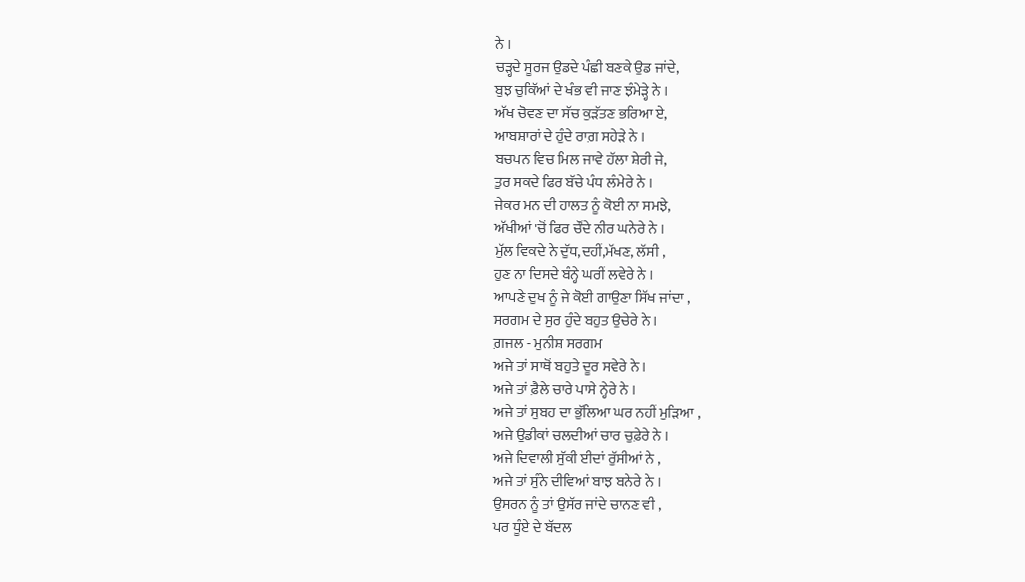ਨੇ ।
ਚੜ੍ਹਦੇ ਸੂਰਜ ਉਡਦੇ ਪੰਛੀ ਬਣਕੇ ਉਡ ਜਾਂਦੇ,
ਬੁਝ ਚੁਕਿੱਆਂ ਦੇ ਖੰਭ ਵੀ ਜਾਣ ਝੰਮੇੜ੍ਹੇ ਨੇ ।
ਅੱਖ ਚੋਵਣ ਦਾ ਸੱਚ ਕੁੜੱਤਣ ਭਰਿਆ ਏ,
ਆਬਸ਼ਾਰਾਂ ਦੇ ਹੁੰਦੇ ਰਾਗ਼ ਸਹੇੜੇ ਨੇ ।
ਬਚਪਨ ਵਿਚ ਮਿਲ ਜਾਵੇ ਹੱਲਾ ਸ਼ੇਰੀ ਜੇ,
ਤੁਰ ਸਕਦੇ ਫਿਰ ਬੱਚੇ ਪੰਧ ਲੰਮੇਰੇ ਨੇ ।
ਜੇਕਰ ਮਨ ਦੀ ਹਾਲਤ ਨੂੰ ਕੋਈ ਨਾ ਸਮਝੇ,
ਅੱਖੀਆਂ 'ਚੋਂ ਫਿਰ ਚੌਂਦੇ ਨੀਰ ਘਨੇਰੇ ਨੇ ।
ਮੁੱਲ ਵਿਕਦੇ ਨੇ ਦੁੱਧ,ਦਹੀਂ,ਮੱਖਣ, ਲੱਸੀ ,
ਹੁਣ ਨਾ ਦਿਸਦੇ ਬੰਨ੍ਹੇ ਘਰੀਂ ਲਵੇਰੇ ਨੇ ।
ਆਪਣੇ ਦੁਖ ਨੂੰ ਜੇ ਕੋਈ ਗਾਉਣਾ ਸਿੱਖ ਜਾਂਦਾ ,
ਸਰਗਮ ਦੇ ਸੁਰ ਹੁੰਦੇ ਬਹੁਤ ਉਚੇਰੇ ਨੇ ।
ਗ਼ਜਲ - ਮੁਨੀਸ਼ ਸਰਗਮ
ਅਜੇ ਤਾਂ ਸਾਥੋਂ ਬਹੁਤੇ ਦੂਰ ਸਵੇਰੇ ਨੇ ।
ਅਜੇ ਤਾਂ ਫ਼ੈਲੇ ਚਾਰੇ ਪਾਸੇ ਨ੍ਹੇਰੇ ਨੇ ।
ਅਜੇ ਤਾਂ ਸੁਬਹ ਦਾ ਭੁੱਲਿਆ ਘਰ ਨਹੀਂ ਮੁੜਿਆ ,
ਅਜੇ ਉਡੀਕਾਂ ਚਲਦੀਆਂ ਚਾਰ ਚੁਫ਼ੇਰੇ ਨੇ ।
ਅਜੇ ਦਿਵਾਲੀ ਸੁੱਕੀ ਈਦਾਂ ਰੁੱਸੀਆਂ ਨੇ ,
ਅਜੇ ਤਾਂ ਸੁੰਨੇ ਦੀਵਿਆਂ ਬਾਝ ਬਨੇਰੇ ਨੇ ।
ਉਸਰਨ ਨੂੰ ਤਾਂ ਉਸੱਰ ਜਾਂਦੇ ਚਾਨਣ ਵੀ ,
ਪਰ ਧੂੰਏ ਦੇ ਬੱਦਲ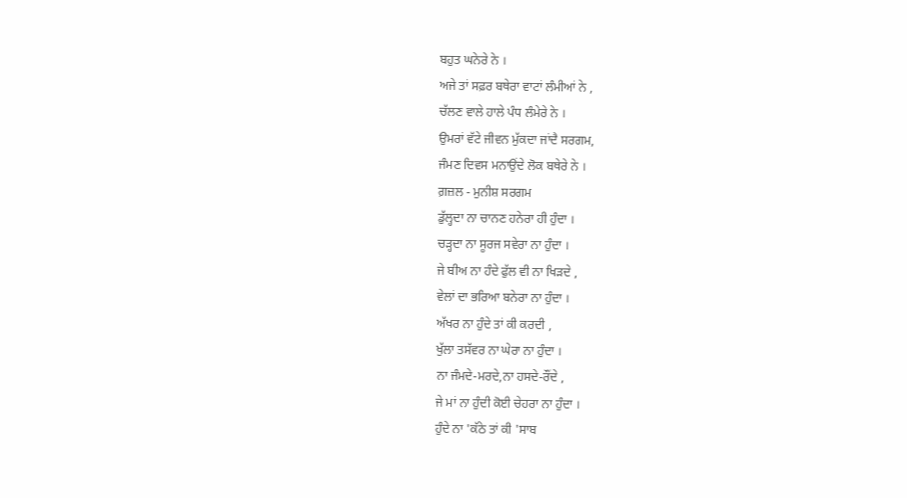ਬਹੁਤ ਘਨੇਰੇ ਨੇ ।
ਅਜੇ ਤਾਂ ਸਫ਼ਰ ਬਥੇਰਾ ਵਾਟਾਂ ਲੰਮੀਆਂ ਨੇ ,
ਚੱਲਣ ਵਾਲੇ ਹਾਲੇ ਪੰਧ ਲੰਮੇਰੇ ਨੇ ।
ਉਮਰਾਂ ਵੱਟੇ ਜੀਵਨ ਮੁੱਕਦਾ ਜਾਂਦੈ ਸਰਗਮ,
ਜੰਮਣ ਦਿਵਸ ਮਨਾਉਂਦੇ ਲੋਕ ਬਥੇਰੇ ਨੇ ।
ਗ਼ਜ਼ਲ - ਮੁਨੀਸ਼ ਸਰਗਮ
ਡੁੱਲ੍ਹਦਾ ਨਾ ਚਾਨਣ ਹਨੇਰਾ ਹੀ ਹੁੰਦਾ ।
ਚੜ੍ਹਦਾ ਨਾ ਸੂਰਜ ਸਵੇਰਾ ਨਾ ਹੁੰਦਾ ।
ਜੇ ਬੀਅ ਨਾ ਹੰਦੇ ਫੁੱਲ ਵੀ ਨਾ ਖਿੜਦੇ ,
ਵੇਲਾਂ ਦਾ ਭਰਿਆ ਬਨੇਰਾ ਨਾ ਹੁੰਦਾ ।
ਅੱਖਰ ਨਾ ਹੁੰਦੇ ਤਾਂ ਕੀ ਕਰਦੀ ,
ਖੁੱਲਾ ਤਸੱਵਰ ਨਾ ਘੇਰਾ ਨਾ ਹੁੰਦਾ ।
ਨਾ ਜੰਮਦੇ-ਮਰਦੇ,ਨਾ ਹਸਦੇ-ਰੌਂਦੇ ,
ਜੇ ਮਾਂ ਨਾ ਹੁੰਦੀ ਕੋਈ ਚੇਹਰਾ ਨਾ ਹੁੰਦਾ ।
ਹੁੰਦੇ ਨਾ 'ਕੱਠੇ ਤਾਂ ਕੀ 'ਸਾਬ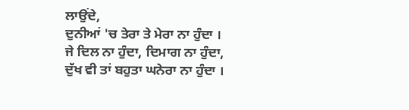ਲਾਉਂਦੇ,
ਦੁਨੀਆਂ 'ਚ ਤੇਰਾ ਤੇ ਮੇਰਾ ਨਾ ਹੁੰਦਾ ।
ਜੇ ਦਿਲ ਨਾ ਹੁੰਦਾ, ਦਿਮਾਗ ਨਾ ਹੁੰਦਾ,
ਦੁੱਖ ਵੀ ਤਾਂ ਬਹੁਤਾ ਘਨੇਰਾ ਨਾ ਹੁੰਦਾ ।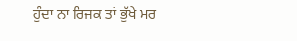ਹੁੰਦਾ ਨਾ ਰਿਜਕ ਤਾਂ ਭੁੱਖੇ ਮਰ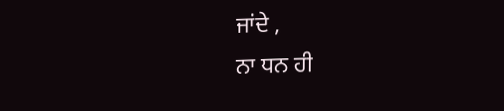ਜਾਂਦੇ ,
ਨਾ ਧਨ ਹੀ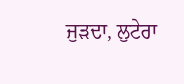ਜੁੜਦਾ, ਲੁਟੇਰਾ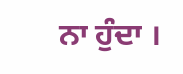ਨਾ ਹੁੰਦਾ ।